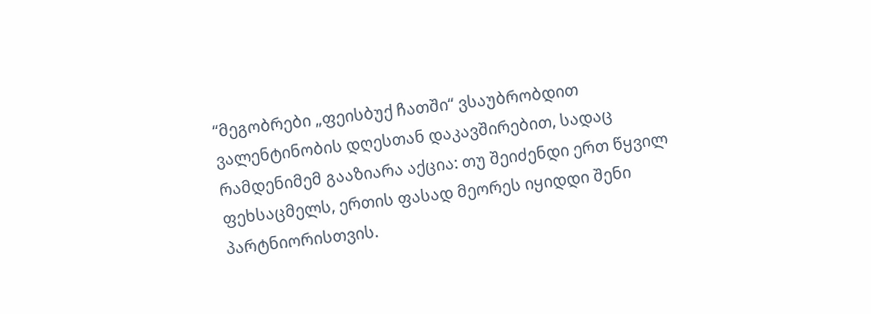“მეგობრები „ფეისბუქ ჩათში“ ვსაუბრობდით ვალენტინობის დღესთან დაკავშირებით, სადაც რამდენიმემ გააზიარა აქცია: თუ შეიძენდი ერთ წყვილ ფეხსაცმელს, ერთის ფასად მეორეს იყიდდი შენი პარტნიორისთვის.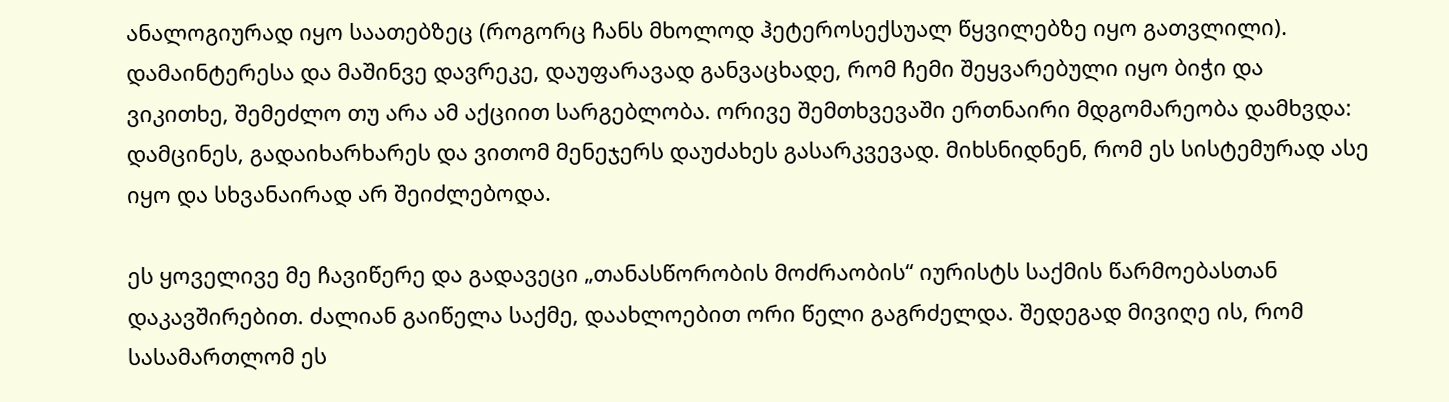ანალოგიურად იყო საათებზეც (როგორც ჩანს მხოლოდ ჰეტეროსექსუალ წყვილებზე იყო გათვლილი). დამაინტერესა და მაშინვე დავრეკე, დაუფარავად განვაცხადე, რომ ჩემი შეყვარებული იყო ბიჭი და ვიკითხე, შემეძლო თუ არა ამ აქციით სარგებლობა. ორივე შემთხვევაში ერთნაირი მდგომარეობა დამხვდა: დამცინეს, გადაიხარხარეს და ვითომ მენეჯერს დაუძახეს გასარკვევად. მიხსნიდნენ, რომ ეს სისტემურად ასე იყო და სხვანაირად არ შეიძლებოდა.

ეს ყოველივე მე ჩავიწერე და გადავეცი „თანასწორობის მოძრაობის“ იურისტს საქმის წარმოებასთან დაკავშირებით. ძალიან გაიწელა საქმე, დაახლოებით ორი წელი გაგრძელდა. შედეგად მივიღე ის, რომ სასამართლომ ეს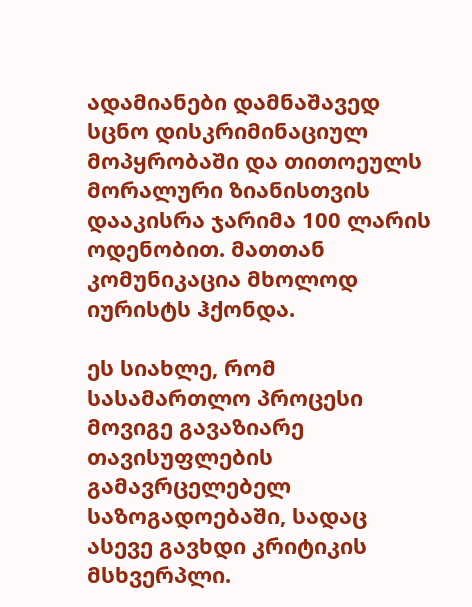ადამიანები დამნაშავედ სცნო დისკრიმინაციულ მოპყრობაში და თითოეულს მორალური ზიანისთვის დააკისრა ჯარიმა 100 ლარის ოდენობით. მათთან კომუნიკაცია მხოლოდ იურისტს ჰქონდა.

ეს სიახლე, რომ სასამართლო პროცესი მოვიგე გავაზიარე თავისუფლების გამავრცელებელ საზოგადოებაში, სადაც ასევე გავხდი კრიტიკის მსხვერპლი.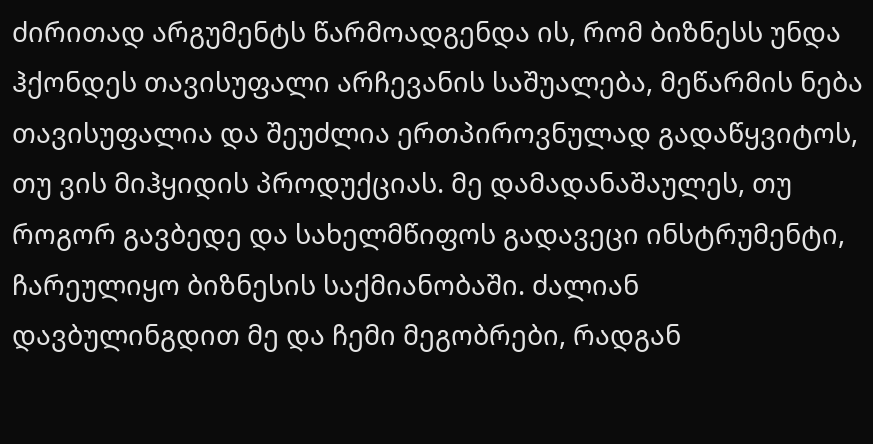ძირითად არგუმენტს წარმოადგენდა ის, რომ ბიზნესს უნდა ჰქონდეს თავისუფალი არჩევანის საშუალება, მეწარმის ნება თავისუფალია და შეუძლია ერთპიროვნულად გადაწყვიტოს, თუ ვის მიჰყიდის პროდუქციას. მე დამადანაშაულეს, თუ როგორ გავბედე და სახელმწიფოს გადავეცი ინსტრუმენტი, ჩარეულიყო ბიზნესის საქმიანობაში. ძალიან დავბულინგდით მე და ჩემი მეგობრები, რადგან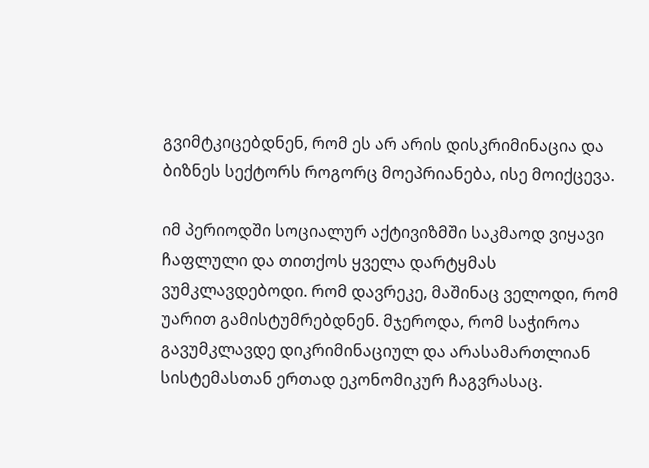გვიმტკიცებდნენ, რომ ეს არ არის დისკრიმინაცია და ბიზნეს სექტორს როგორც მოეპრიანება, ისე მოიქცევა.

იმ პერიოდში სოციალურ აქტივიზმში საკმაოდ ვიყავი ჩაფლული და თითქოს ყველა დარტყმას ვუმკლავდებოდი. რომ დავრეკე, მაშინაც ველოდი, რომ უარით გამისტუმრებდნენ. მჯეროდა, რომ საჭიროა გავუმკლავდე დიკრიმინაციულ და არასამართლიან სისტემასთან ერთად ეკონომიკურ ჩაგვრასაც.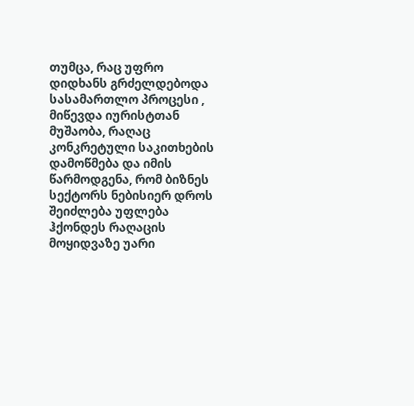თუმცა, რაც უფრო დიდხანს გრძელდებოდა სასამართლო პროცესი , მიწევდა იურისტთან მუშაობა, რაღაც კონკრეტული საკითხების დამოწმება და იმის წარმოდგენა, რომ ბიზნეს სექტორს ნებისიერ დროს შეიძლება უფლება ჰქონდეს რაღაცის მოყიდვაზე უარი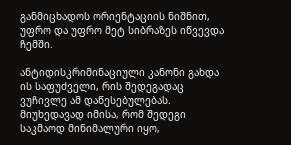განმიცხადოს ორიენტაციის ნიშნით, უფრო და უფრო მეტ სიბრაზეს იწვევდა ჩემში.

ანტიდისკრიმინაციული კანონი გახდა ის საფუძველი, რის შედეგადაც ვუჩივლე ამ დაწესებულებას. მიუხედავად იმისა, რომ შედეგი საკმაოდ მინიმალური იყო,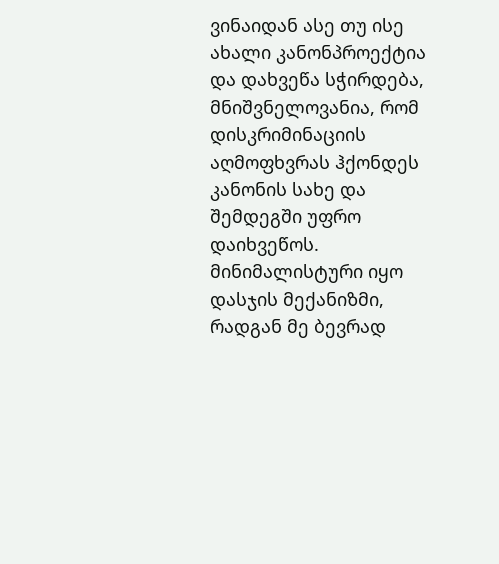ვინაიდან ასე თუ ისე ახალი კანონპროექტია და დახვეწა სჭირდება, მნიშვნელოვანია, რომ დისკრიმინაციის აღმოფხვრას ჰქონდეს კანონის სახე და შემდეგში უფრო დაიხვეწოს. მინიმალისტური იყო დასჯის მექანიზმი, რადგან მე ბევრად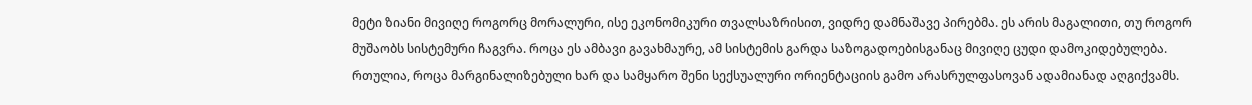მეტი ზიანი მივიღე როგორც მორალური, ისე ეკონომიკური თვალსაზრისით, ვიდრე დამნაშავე პირებმა. ეს არის მაგალითი, თუ როგორ მუშაობს სისტემური ჩაგვრა. როცა ეს ამბავი გავახმაურე, ამ სისტემის გარდა საზოგადოებისგანაც მივიღე ცუდი დამოკიდებულება. რთულია, როცა მარგინალიზებული ხარ და სამყარო შენი სექსუალური ორიენტაციის გამო არასრულფასოვან ადამიანად აღგიქვამს.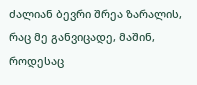ძალიან ბევრი შრეა ზარალის, რაც მე განვიცადე, მაშინ, როდესაც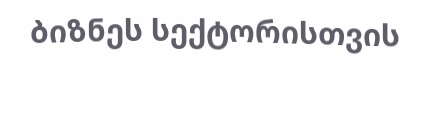ბიზნეს სექტორისთვის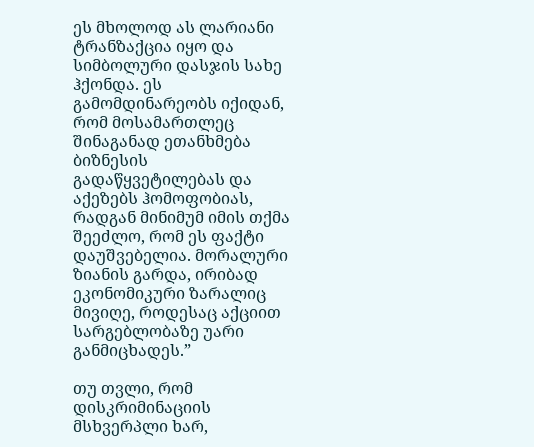ეს მხოლოდ ას ლარიანი ტრანზაქცია იყო და სიმბოლური დასჯის სახე ჰქონდა. ეს გამომდინარეობს იქიდან, რომ მოსამართლეც შინაგანად ეთანხმება ბიზნესის გადაწყვეტილებას და აქეზებს ჰომოფობიას, რადგან მინიმუმ იმის თქმა შეეძლო, რომ ეს ფაქტი დაუშვებელია. მორალური ზიანის გარდა, ირიბად ეკონომიკური ზარალიც მივიღე, როდესაც აქციით სარგებლობაზე უარი განმიცხადეს.”

თუ თვლი, რომ დისკრიმინაციის მსხვერპლი ხარ,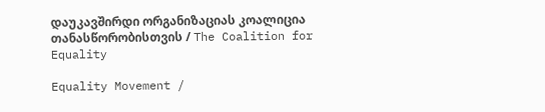დაუკავშირდი ორგანიზაციას კოალიცია თანასწორობისთვის / The Coalition for Equality

Equality Movement /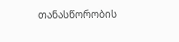თანასწორობის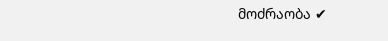მოძრაობა ✔